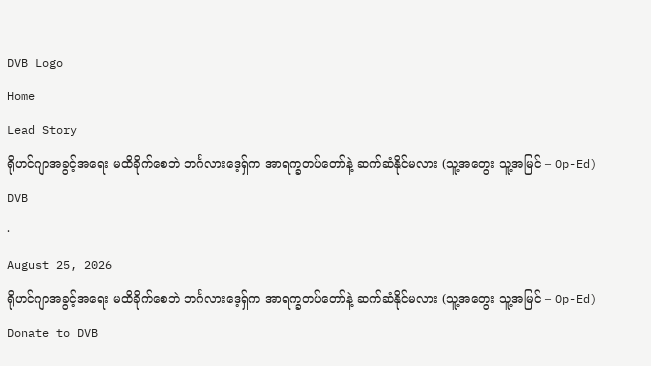DVB Logo
Home
Lead Story
ရိုဟင်ဂျာအခွင့်အရေး မထိခိုက်စေဘဲ ဘင်္ဂလားဒေ့ရှ်က အာရက္ခတပ်တော်နဲ့ ဆက်ဆံနိုင်မလား (သူ့အတွေး သူ့အမြင် – Op-Ed)
DVB
·
August 25, 2026
ရိုဟင်ဂျာအခွင့်အရေး မထိခိုက်စေဘဲ ဘင်္ဂလားဒေ့ရှ်က အာရက္ခတပ်တော်နဲ့ ဆက်ဆံနိုင်မလား (သူ့အတွေး သူ့အမြင် – Op-Ed)
Donate to DVB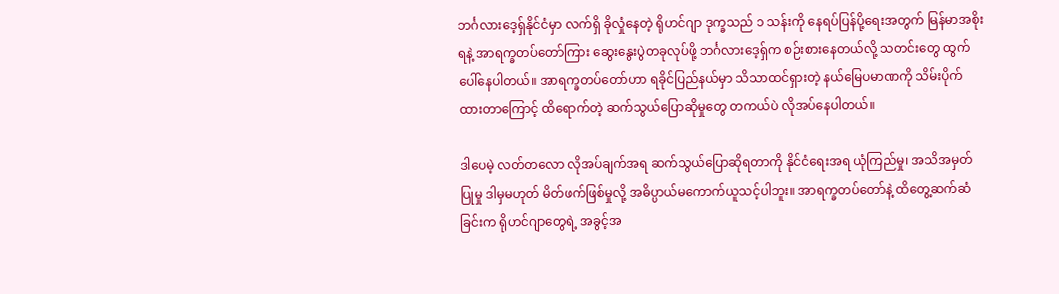ဘင်္ဂလားဒေ့ရှ်နိုင်ငံမှာ လက်ရှိ ခိုလှုံနေတဲ့ ရိုဟင်ဂျာ ဒုက္ခသည် ၁ သန်းကို နေရပ်ပြန်ပို့ရေးအတွက် မြန်မာအစိုးရနဲ့ အာရက္ခတပ်တော်ကြား ဆွေးနွေးပွဲတခုလုပ်ဖို့ ဘင်္ဂလားဒေ့ရှ်က စဉ်းစားနေတယ်လို့ သတင်းတွေ ထွက်ပေါ်နေပါတယ်။ အာရက္ခတပ်တော်ဟာ ရခိုင်ပြည်နယ်မှာ သိသာထင်ရှားတဲ့ နယ်မြေပမာဏကို သိမ်းပိုက်ထားတာကြောင့် ထိရောက်တဲ့ ဆက်သွယ်ပြောဆိုမှုတွေ တကယ်ပဲ လိုအပ်နေပါတယ်။

ဒါပေမဲ့ လတ်တလော လိုအပ်ချက်အရ ဆက်သွယ်ပြောဆိုရတာကို နိုင်ငံရေးအရ ယုံကြည်မှု၊ အသိအမှတ်ပြုမှု ဒါမှမဟုတ် မိတ်ဖက်ဖြစ်မှုလို့ အဓိပ္ပာယ်မကောက်ယူသင့်ပါဘူး။ အာရက္ခတပ်တော်နဲ့ ထိတွေ့ဆက်ဆံခြင်းက ရိုဟင်ဂျာတွေရဲ့ အခွင့်အ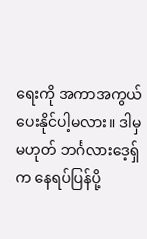ရေးကို အကာအကွယ် ပေးနိုင်ပါ့မလား။ ဒါမှမဟုတ် ဘင်္ဂလားဒေ့ရှ်က နေရပ်ပြန်ပို့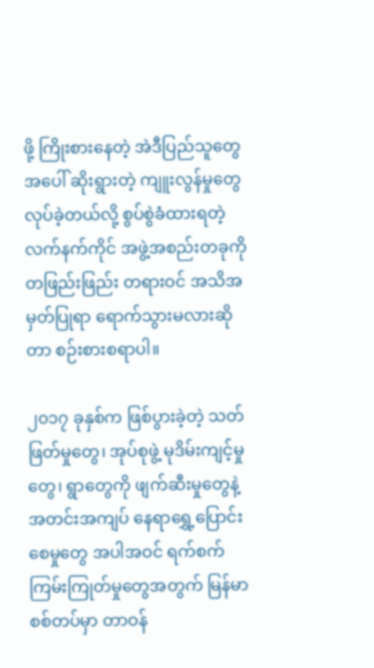ဖို့ ကြိုးစားနေတဲ့ အဲဒီပြည်သူတွေအပေါ် ဆိုးရွားတဲ့ ကျူးလွန်မှုတွေ လုပ်ခဲ့တယ်လို့ စွပ်စွဲခံထားရတဲ့ လက်နက်ကိုင် အဖွဲ့အစည်းတခုကို တဖြည်းဖြည်း တရားဝင် အသိအမှတ်ပြုရာ ရောက်သွားမလားဆိုတာ စဉ်းစားစရာပါ။

၂၀၁၇ ခုနှစ်က ဖြစ်ပွားခဲ့တဲ့ သတ်ဖြတ်မှုတွေ၊ အုပ်စုဖွဲ့ မုဒိမ်းကျင့်မှုတွေ၊ ရွာတွေကို ဖျက်ဆီးမှုတွေနဲ့ အတင်းအကျပ် နေရာရွှေ့ပြောင်းစေမှုတွေ အပါအဝင် ရက်စက်ကြမ်းကြုတ်မှုတွေအတွက် မြန်မာစစ်တပ်မှာ တာဝန်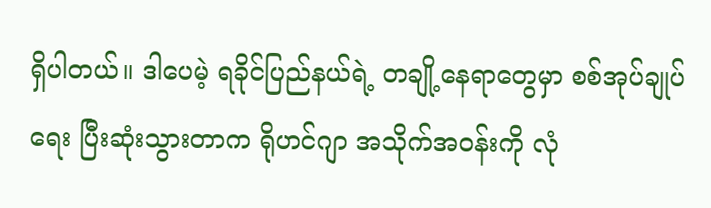ရှိပါတယ်။ ဒါပေမဲ့ ရခိုင်ပြည်နယ်ရဲ့ တချို့နေရာတွေမှာ စစ်အုပ်ချုပ်ရေး ပြီးဆုံးသွားတာက ရိုဟင်ဂျာ အသိုက်အဝန်းကို လုံ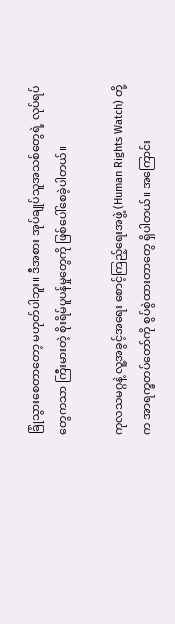ခြုံသွားစေတာတော့ မဟုတ်ပါဘူး။ ဒီအစား အုပ်ချုပ်သူအသစ်တွေရဲ့ လုပ်ရပ်တွေကသာ ကြီးမားတဲ့ စိုးရိမ်ပူပန်မှုတွေကို ဖြစ်ပေါ်စေခဲ့ပါတယ်။

ကုလသမဂ္ဂနဲ့ လူ့အခွင့်အရေး စောင့်ကြည့်ရေးအဖွဲ့ (Human Rights Watch) တို့က အာရက္ခတပ်တော်ကို စွပ်စွဲထားတာတွေ ရှိပါတယ်။ အကြောင်း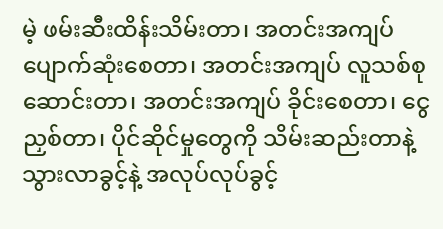မဲ့ ဖမ်းဆီးထိန်းသိမ်းတာ၊ အတင်းအကျပ် ပျောက်ဆုံးစေတာ၊ အတင်းအကျပ် လူသစ်စုဆောင်းတာ၊ အတင်းအကျပ် ခိုင်းစေတာ၊ ငွေညှစ်တာ၊ ပိုင်ဆိုင်မှုတွေကို သိမ်းဆည်းတာနဲ့ သွားလာခွင့်နဲ့ အလုပ်လုပ်ခွင့်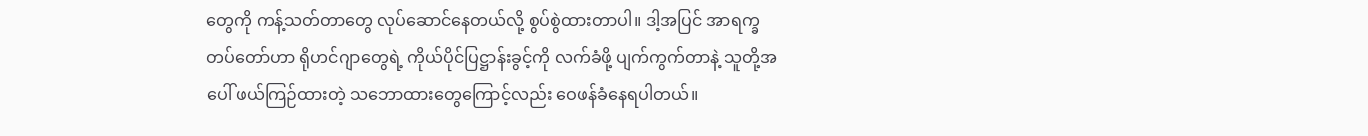တွေကို ကန့်သတ်တာတွေ လုပ်ဆောင်နေတယ်လို့ စွပ်စွဲထားတာပါ။ ဒါ့အပြင် အာရက္ခတပ်တော်ဟာ ရိုဟင်ဂျာတွေရဲ့ ကိုယ်ပိုင်ပြဋ္ဌာန်းခွင့်ကို လက်ခံဖို့ ပျက်ကွက်တာနဲ့ သူတို့အပေါ် ဖယ်ကြဉ်ထားတဲ့ သဘောထားတွေကြောင့်လည်း ဝေဖန်ခံနေရပါတယ်။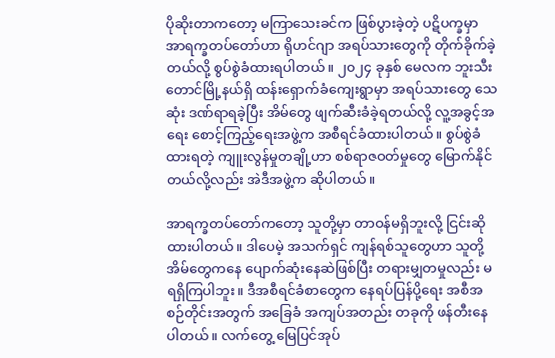ပိုဆိုးတာကတော့ မကြာသေးခင်က ဖြစ်ပွားခဲ့တဲ့ ပဋိပက္ခမှာ အာရက္ခတပ်တော်ဟာ ရိုဟင်ဂျာ အရပ်သားတွေကို တိုက်ခိုက်ခဲ့တယ်လို့ စွပ်စွဲခံထားရပါတယ်။ ၂၀၂၄ ခုနှစ် မေလက ဘူးသီးတောင်မြို့နယ်ရှိ ထန်းရှောက်ခံကျေးရွာမှာ အရပ်သားတွေ သေဆုံး ဒဏ်ရာရခဲ့ပြီး အိမ်တွေ ဖျက်ဆီးခံခဲ့ရတယ်လို့ လူ့အခွင့်အရေး စောင့်ကြည့်ရေးအဖွဲ့က အစီရင်ခံထားပါတယ်။ စွပ်စွဲခံထားရတဲ့ ကျူးလွန်မှုတချို့ဟာ စစ်ရာဇဝတ်မှုတွေ မြောက်နိုင်တယ်လို့လည်း အဲဒီအဖွဲ့က ဆိုပါတယ်။

အာရက္ခတပ်တော်ကတော့ သူတို့မှာ တာဝန်မရှိဘူးလို့ ငြင်းဆိုထားပါတယ်။ ဒါပေမဲ့ အသက်ရှင် ကျန်ရစ်သူတွေဟာ သူတို့အိမ်တွေကနေ ပျောက်ဆုံးနေဆဲဖြစ်ပြီး တရားမျှတမှုလည်း မရရှိကြပါဘူး။ ဒီအစီရင်ခံစာတွေက နေရပ်ပြန်ပို့ရေး အစီအစဉ်တိုင်းအတွက် အခြေခံ အကျပ်အတည်း တခုကို ဖန်တီးနေပါတယ်။ လက်တွေ့ မြေပြင်အုပ်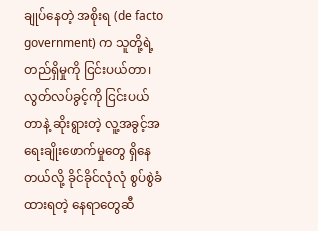ချုပ်နေတဲ့ အစိုးရ (de facto government) က သူတို့ရဲ့ တည်ရှိမှုကို ငြင်းပယ်တာ၊ လွတ်လပ်ခွင့်ကို ငြင်းပယ်တာနဲ့ ဆိုးရွားတဲ့ လူ့အခွင့်အရေးချိုးဖောက်မှုတွေ ရှိနေတယ်လို့ ခိုင်ခိုင်လုံလုံ စွပ်စွဲခံထားရတဲ့ နေရာတွေဆီ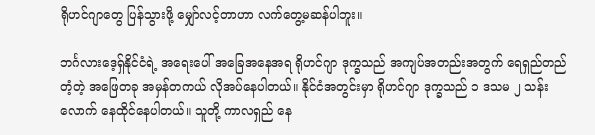ရိုဟင်ဂျာတွေ ပြန်သွားဖို့ မျှော်လင့်တာဟာ လက်တွေ့မဆန်ပါဘူး။

ဘင်္ဂလားဒေ့ရှ်နိုင်ငံရဲ့ အရေးပေါ် အခြေအနေအရ ရိုဟင်ဂျာ ဒုက္ခသည် အကျပ်အတည်းအတွက် ရေရှည်တည်တံ့တဲ့ အဖြေတခု အမှန်တကယ် လိုအပ်နေပါတယ်။ နိုင်ငံအတွင်းမှာ ရိုဟင်ဂျာ ဒုက္ခသည် ၁ ဒသမ ၂ သန်းလောက် နေထိုင်နေပါတယ်။ သူတို့ ကာလရှည် နေ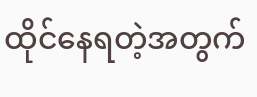ထိုင်နေရတဲ့အတွက်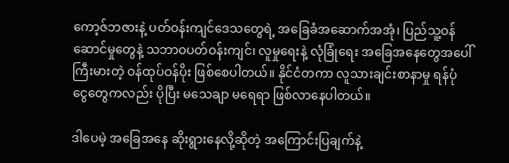ကော့ဇ်ဘဇားနဲ့ ပတ်ဝန်းကျင်ဒေသတွေရဲ့ အခြေခံအဆောက်အအုံ၊ ပြည်သူ့ဝန်ဆောင်မှုတွေနဲ့ သဘာဝပတ်ဝန်းကျင်၊ လူမှုရေးနဲ့ လုံခြုံရေး အခြေအနေတွေအပေါ် ကြီးမားတဲ့ ဝန်ထုပ်ဝန်ပိုး ဖြစ်စေပါတယ်။ နိုင်ငံတကာ လူသားချင်းစာနာမှု ရန်ပုံငွေတွေကလည်း ပိုပြီး မသေချာ မရေရာ ဖြစ်လာနေပါတယ်။

ဒါပေမဲ့ အခြေအနေ ဆိုးရွားနေလို့ဆိုတဲ့ အကြောင်းပြချက်နဲ့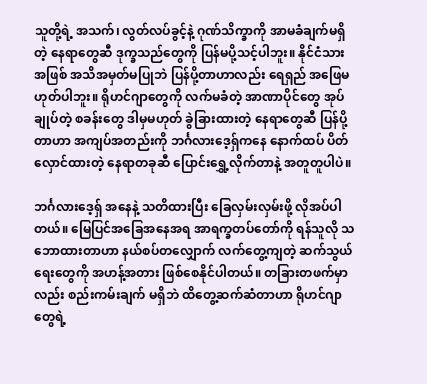သူတို့ရဲ့ အသက်၊ လွတ်လပ်ခွင့်နဲ့ ဂုဏ်သိက္ခာကို အာမခံချက်မရှိတဲ့ နေရာတွေဆီ ဒုက္ခသည်တွေကို ပြန်မပို့သင့်ပါဘူး။ နိုင်ငံသားအဖြစ် အသိအမှတ်မပြုဘဲ ပြန်ပို့တာဟာလည်း ရေရှည် အဖြေမဟုတ်ပါဘူး။ ရိုဟင်ဂျာတွေကို လက်မခံတဲ့ အာဏာပိုင်တွေ အုပ်ချုပ်တဲ့ စခန်းတွေ ဒါမှမဟုတ် ခွဲခြားထားတဲ့ နေရာတွေဆီ ပြန်ပို့တာဟာ အကျပ်အတည်းကို ဘင်္ဂလားဒေ့ရှ်ကနေ နောက်ထပ် ပိတ်လှောင်ထားတဲ့ နေရာတခုဆီ ပြောင်းရွှေ့လိုက်တာနဲ့ အတူတူပါပဲ။

ဘင်္ဂလားဒေ့ရှ် အနေနဲ့ သတိထားပြီး ခြေလှမ်းလှမ်းဖို့ လိုအပ်ပါတယ်။ မြေပြင်အခြေအနေအရ အာရက္ခတပ်တော်ကို ရန်သူလို သဘောထားတာဟာ နယ်စပ်တလျှောက် လက်တွေ့ကျတဲ့ ဆက်သွယ်ရေးတွေကို အဟန့်အတား ဖြစ်စေနိုင်ပါတယ်။ တခြားတဖက်မှာလည်း စည်းကမ်းချက် မရှိဘဲ ထိတွေ့ဆက်ဆံတာဟာ ရိုဟင်ဂျာတွေရဲ့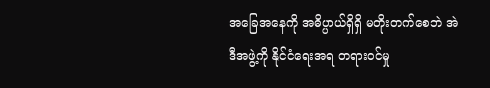အခြေအနေကို အဓိပ္ပာယ်ရှိရှိ မတိုးတက်စေဘဲ အဲဒီအဖွဲ့ကို နိုင်ငံရေးအရ တရားဝင်မှု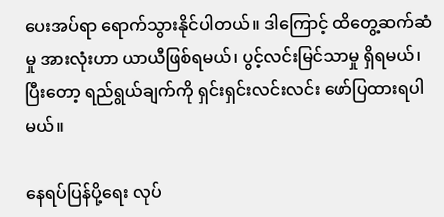ပေးအပ်ရာ ရောက်သွားနိုင်ပါတယ်။ ဒါကြောင့် ထိတွေ့ဆက်ဆံမှု အားလုံးဟာ ယာယီဖြစ်ရမယ်၊ ပွင့်လင်းမြင်သာမှု ရှိရမယ်၊ ပြီးတော့ ရည်ရွယ်ချက်ကို ရှင်းရှင်းလင်းလင်း ဖော်ပြထားရပါမယ်။

နေရပ်ပြန်ပို့ရေး လုပ်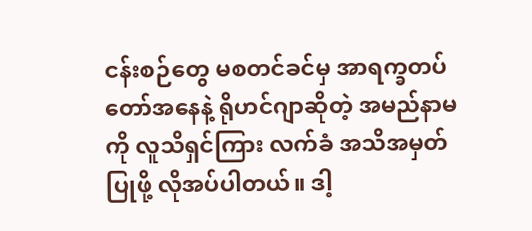ငန်းစဉ်တွေ မစတင်ခင်မှ အာရက္ခတပ်တော်အနေနဲ့ ရိုဟင်ဂျာဆိုတဲ့ အမည်နာမကို လူသိရှင်ကြား လက်ခံ အသိအမှတ်ပြုဖို့ လိုအပ်ပါတယ်။ ဒါ့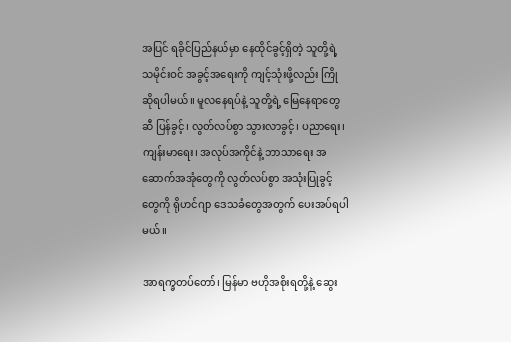အပြင် ရခိုင်ပြည်နယ်မှာ နေထိုင်ခွင့်ရှိတဲ့ သူတို့ရဲ့ သမိုင်းဝင် အခွင့်အရေးကို ကျင့်သုံးဖို့လည်း ကြိုဆိုရပါမယ်။ မူလနေရပ်နဲ့ သူတို့ရဲ့ မြေနေရာတွေဆီ ပြန်ခွင့်၊ လွတ်လပ်စွာ သွားလာခွင့်၊ ပညာရေး၊ ကျန်းမာရေး၊ အလုပ်အကိုင်နဲ့ ဘာသာရေး အဆောက်အအုံတွေကို လွတ်လပ်စွာ အသုံးပြုခွင့်တွေကို ရိုဟင်ဂျာ ဒေသခံတွေအတွက် ပေးအပ်ရပါမယ်။

အာရက္ခတပ်တော်၊ မြန်မာ ဗဟိုအစိုးရတို့နဲ့ ဆွေး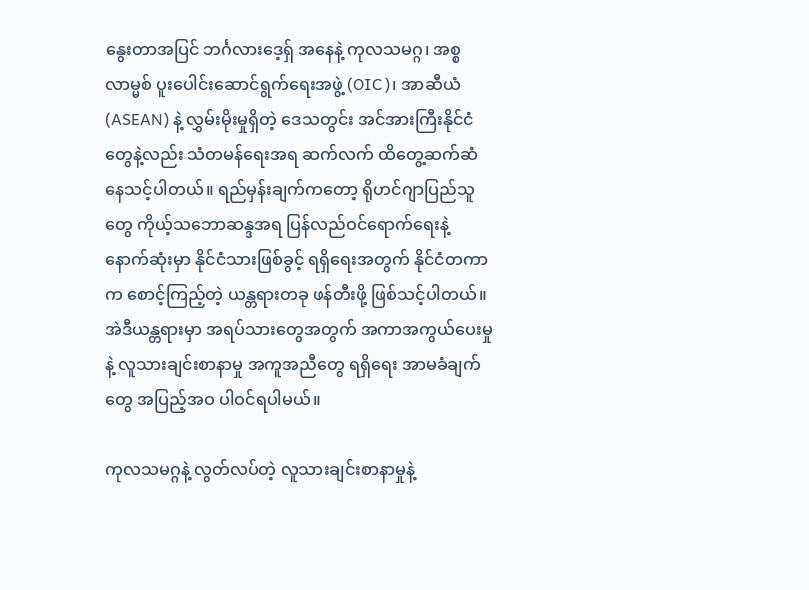နွေးတာအပြင် ဘင်္ဂလားဒေ့ရှ် အနေနဲ့ ကုလသမဂ္ဂ၊ အစ္စလာမ္မစ် ပူးပေါင်းဆောင်ရွက်ရေးအဖွဲ့ (OIC)၊ အာဆီယံ (ASEAN) နဲ့ လွှမ်းမိုးမှုရှိတဲ့ ဒေသတွင်း အင်အားကြီးနိုင်ငံတွေနဲ့လည်း သံတမန်ရေးအရ ဆက်လက် ထိတွေ့ဆက်ဆံနေသင့်ပါတယ်။ ရည်မှန်းချက်ကတော့ ရိုဟင်ဂျာပြည်သူတွေ ကိုယ့်သဘောဆန္ဒအရ ပြန်လည်ဝင်ရောက်ရေးနဲ့ နောက်ဆုံးမှာ နိုင်ငံသားဖြစ်ခွင့် ရရှိရေးအတွက် နိုင်ငံတကာက စောင့်ကြည့်တဲ့ ယန္တရားတခု ဖန်တီးဖို့ ဖြစ်သင့်ပါတယ်။ အဲဒီယန္တရားမှာ အရပ်သားတွေအတွက် အကာအကွယ်ပေးမှုနဲ့ လူသားချင်းစာနာမှု အကူအညီတွေ ရရှိရေး အာမခံချက်တွေ အပြည့်အဝ ပါဝင်ရပါမယ်။

ကုလသမဂ္ဂနဲ့ လွတ်လပ်တဲ့ လူသားချင်းစာနာမှုနဲ့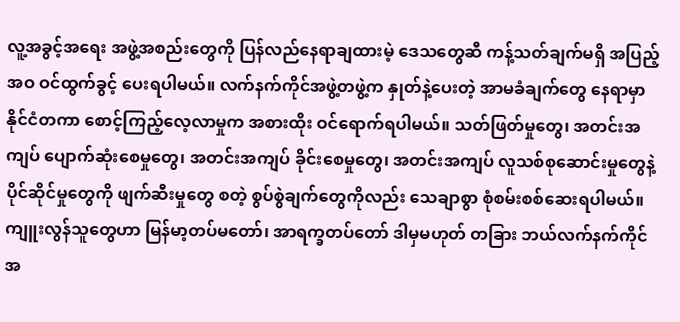လူ့အခွင့်အရေး အဖွဲ့အစည်းတွေကို ပြန်လည်နေရာချထားမဲ့ ဒေသတွေဆီ ကန့်သတ်ချက်မရှိ အပြည့်အဝ ဝင်ထွက်ခွင့် ပေးရပါမယ်။ လက်နက်ကိုင်အဖွဲ့တဖွဲ့က နှုတ်နဲ့ပေးတဲ့ အာမခံချက်တွေ နေရာမှာ နိုင်ငံတကာ စောင့်ကြည့်လေ့လာမှုက အစားထိုး ဝင်ရောက်ရပါမယ်။ သတ်ဖြတ်မှုတွေ၊ အတင်းအကျပ် ပျောက်ဆုံးစေမှုတွေ၊ အတင်းအကျပ် ခိုင်းစေမှုတွေ၊ အတင်းအကျပ် လူသစ်စုဆောင်းမှုတွေနဲ့ ပိုင်ဆိုင်မှုတွေကို ဖျက်ဆီးမှုတွေ စတဲ့ စွပ်စွဲချက်တွေကိုလည်း သေချာစွာ စုံစမ်းစစ်ဆေးရပါမယ်။ ကျူးလွန်သူတွေဟာ မြန်မာ့တပ်မတော်၊ အာရက္ခတပ်တော် ဒါမှမဟုတ် တခြား ဘယ်လက်နက်ကိုင် အ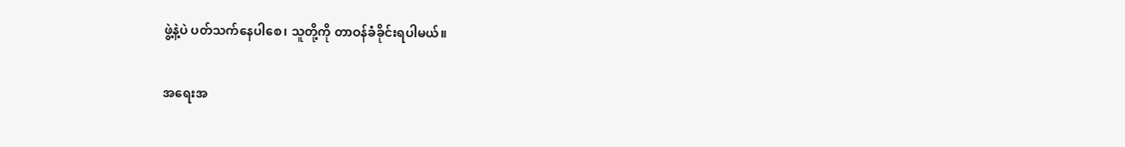ဖွဲ့နဲ့ပဲ ပတ်သက်နေပါစေ၊ သူတို့ကို တာဝန်ခံခိုင်းရပါမယ်။

အရေးအ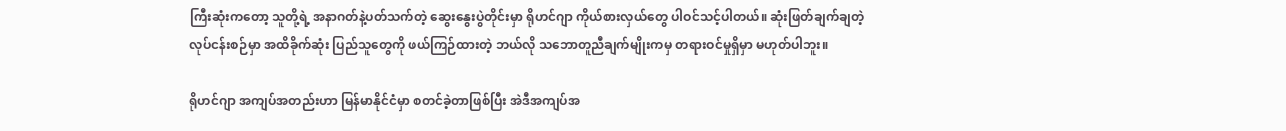ကြီးဆုံးကတော့ သူတို့ရဲ့ အနာဂတ်နဲ့ပတ်သက်တဲ့ ဆွေးနွေးပွဲတိုင်းမှာ ရိုဟင်ဂျာ ကိုယ်စားလှယ်တွေ ပါဝင်သင့်ပါတယ်။ ဆုံးဖြတ်ချက်ချတဲ့ လုပ်ငန်းစဉ်မှာ အထိခိုက်ဆုံး ပြည်သူတွေကို ဖယ်ကြဉ်ထားတဲ့ ဘယ်လို သဘောတူညီချက်မျိုးကမှ တရားဝင်မှုရှိမှာ မဟုတ်ပါဘူး။

ရိုဟင်ဂျာ အကျပ်အတည်းဟာ မြန်မာနိုင်ငံမှာ စတင်ခဲ့တာဖြစ်ပြီး အဲဒီအကျပ်အ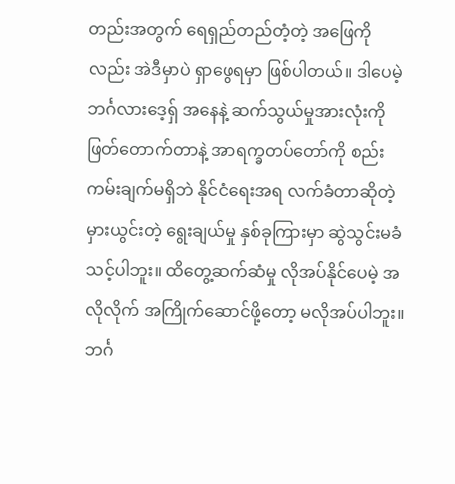တည်းအတွက် ရေရှည်တည်တံ့တဲ့ အဖြေကိုလည်း အဲဒီမှာပဲ ရှာဖွေရမှာ ဖြစ်ပါတယ်။ ဒါပေမဲ့ ဘင်္ဂလားဒေ့ရှ် အနေနဲ့ ဆက်သွယ်မှုအားလုံးကို ဖြတ်တောက်တာနဲ့ အာရက္ခတပ်တော်ကို စည်းကမ်းချက်မရှိဘဲ နိုင်ငံရေးအရ လက်ခံတာဆိုတဲ့ မှားယွင်းတဲ့ ရွေးချယ်မှု နှစ်ခုကြားမှာ ဆွဲသွင်းမခံသင့်ပါဘူး။ ထိတွေ့ဆက်ဆံမှု လိုအပ်နိုင်ပေမဲ့ အလိုလိုက် အကြိုက်ဆောင်ဖို့တော့ မလိုအပ်ပါဘူး။ ဘင်္ဂ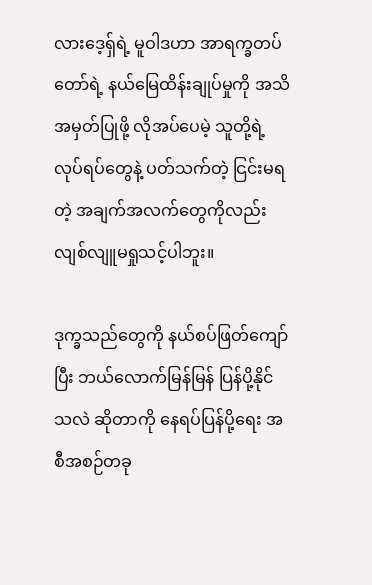လားဒေ့ရှ်ရဲ့ မူဝါဒဟာ အာရက္ခတပ်တော်ရဲ့ နယ်မြေထိန်းချုပ်မှုကို အသိအမှတ်ပြုဖို့ လိုအပ်ပေမဲ့ သူတို့ရဲ့ လုပ်ရပ်တွေနဲ့ ပတ်သက်တဲ့ ငြင်းမရတဲ့ အချက်အလက်တွေကိုလည်း လျစ်လျူမရှုသင့်ပါဘူး။

ဒုက္ခသည်တွေကို နယ်စပ်ဖြတ်ကျော်ပြီး ဘယ်လောက်မြန်မြန် ပြန်ပို့နိုင်သလဲ ဆိုတာကို နေရပ်ပြန်ပို့ရေး အစီအစဉ်တခု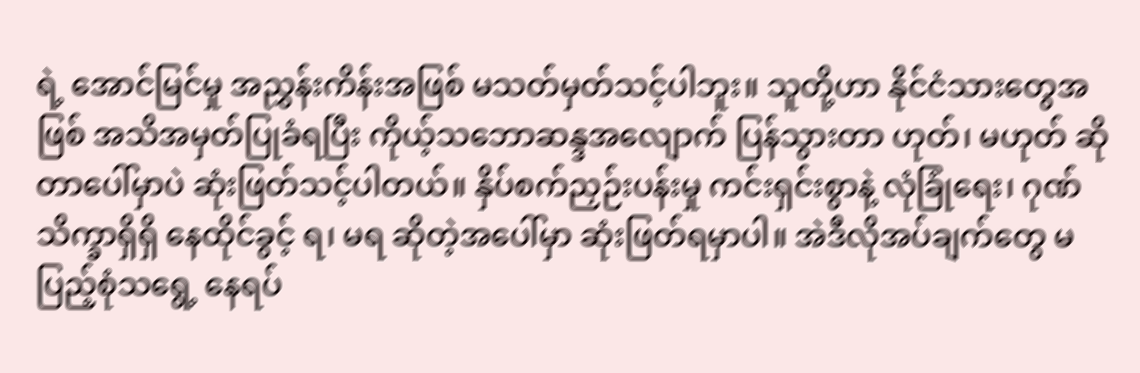ရဲ့ အောင်မြင်မှု အညွှန်းကိန်းအဖြစ် မသတ်မှတ်သင့်ပါဘူး။ သူတို့ဟာ နိုင်ငံသားတွေအဖြစ် အသိအမှတ်ပြုခံရပြီး ကိုယ့်သဘောဆန္ဒအလျောက် ပြန်သွားတာ ဟုတ်၊ မဟုတ် ဆိုတာပေါ်မှာပဲ ဆုံးဖြတ်သင့်ပါတယ်။ နှိပ်စက်ညှဉ်းပန်းမှု ကင်းရှင်းစွာနဲ့ လုံခြုံရေး၊ ဂုဏ်သိက္ခာရှိရှိ နေထိုင်ခွင့် ရ၊ မရ ဆိုတဲ့အပေါ်မှာ ဆုံးဖြတ်ရမှာပါ။ အဲဒီလိုအပ်ချက်တွေ မပြည့်စုံသရွေ့ နေရပ်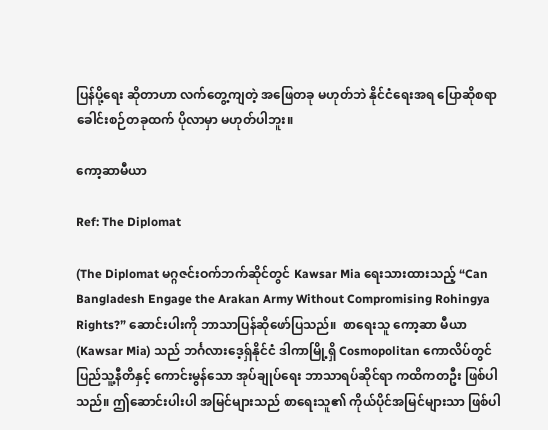ပြန်ပို့ရေး ဆိုတာဟာ လက်တွေ့ကျတဲ့ အဖြေတခု မဟုတ်ဘဲ နိုင်ငံရေးအရ ပြောဆိုစရာ ခေါင်းစဉ်တခုထက် ပိုလာမှာ မဟုတ်ပါဘူး။

ကော့ဆာမီယာ

Ref: The Diplomat

(The Diplomat မဂ္ဂဇင်းဝက်ဘက်ဆိုင်တွင် Kawsar Mia ရေးသားထားသည့် “Can Bangladesh Engage the Arakan Army Without Compromising Rohingya Rights?” ဆောင်းပါးကို ဘာသာပြန်ဆိုဖော်ပြသည်။  စာရေးသူ ကော့ဆာ မီယာ (Kawsar Mia) သည် ဘင်္ဂလားဒေ့ရှ်နိုင်ငံ ဒါကာမြို့ရှိ Cosmopolitan ကောလိပ်တွင် ပြည်သူ့နီတိနှင့် ကောင်းမွန်သော အုပ်ချုပ်ရေး ဘာသာရပ်ဆိုင်ရာ ကထိကတဦး ဖြစ်ပါသည်။ ဤဆောင်းပါးပါ အမြင်များသည် စာရေးသူ၏ ကိုယ်ပိုင်အမြင်များသာ ဖြစ်ပါ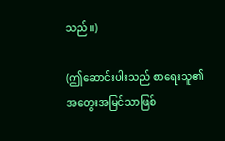သည်။)

(ဤဆောင်းပါးသည် စာရေးသူ၏ အတွေးအမြင်သာဖြစ်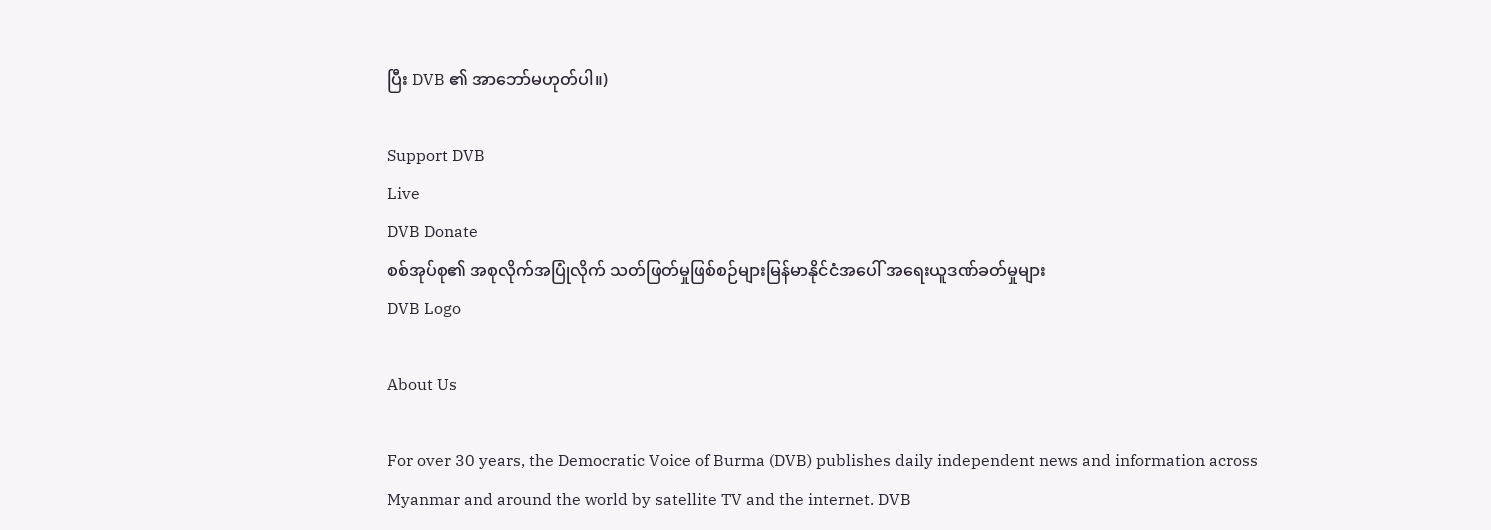ပြီး DVB ၏ အာဘော်မဟုတ်ပါ။)

Support DVB
Live
DVB Donate
စစ်အုပ်စု၏ အစုလိုက်အပြုံလိုက် သတ်ဖြတ်မှုဖြစ်စဉ်များမြန်မာနိုင်ငံအပေါ် အရေးယူဒဏ်ခတ်မှုများ
DVB Logo

About Us

For over 30 years, the Democratic Voice of Burma (DVB) publishes daily independent news and information across Myanmar and around the world by satellite TV and the internet. DVB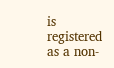is registered as a non-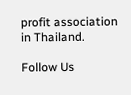profit association in Thailand.

Follow Us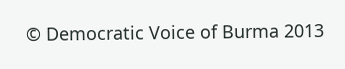© Democratic Voice of Burma 2013